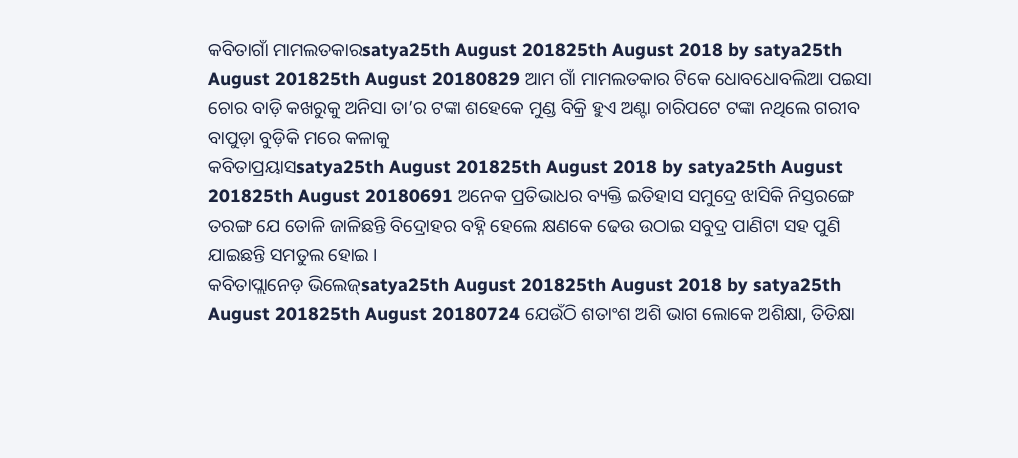କବିତାଗାଁ ମାମଲତକାରsatya25th August 201825th August 2018 by satya25th August 201825th August 20180829 ଆମ ଗାଁ ମାମଲତକାର ଟିକେ ଧୋବଧୋବଲିଆ ପଇସା ଚୋର ବାଡ଼ି କଖରୁକୁ ଅନିସା ତା’ର ଟଙ୍କା ଶହେକେ ମୁଣ୍ଡ ବିକ୍ରି ହୁଏ ଅଣ୍ଟା ଚାରିପଟେ ଟଙ୍କା ନଥିଲେ ଗରୀବ ବାପୁଡ଼ା ବୁଡ଼ିକି ମରେ କଳାକୁ
କବିତାପ୍ରୟାସsatya25th August 201825th August 2018 by satya25th August 201825th August 20180691 ଅନେକ ପ୍ରତିଭାଧର ବ୍ୟକ୍ତି ଇତିହାସ ସମୁଦ୍ରେ ଝାସିକି ନିସ୍ତରଙ୍ଗେ ତରଙ୍ଗ ଯେ ତୋଳି ଜାଳିଛନ୍ତି ବିଦ୍ରୋହର ବହ୍ନି ହେଲେ କ୍ଷଣକେ ଢେଉ ଉଠାଇ ସବୁଦ୍ର ପାଣିଟା ସହ ପୁଣି ଯାଇଛନ୍ତି ସମତୁଲ ହୋଇ ।
କବିତାପ୍ଲାନେଡ଼ ଭିଲେଜ୍satya25th August 201825th August 2018 by satya25th August 201825th August 20180724 ଯେଉଁଠି ଶତାଂଶ ଅଶି ଭାଗ ଲୋକେ ଅଶିକ୍ଷା, ତିତିକ୍ଷା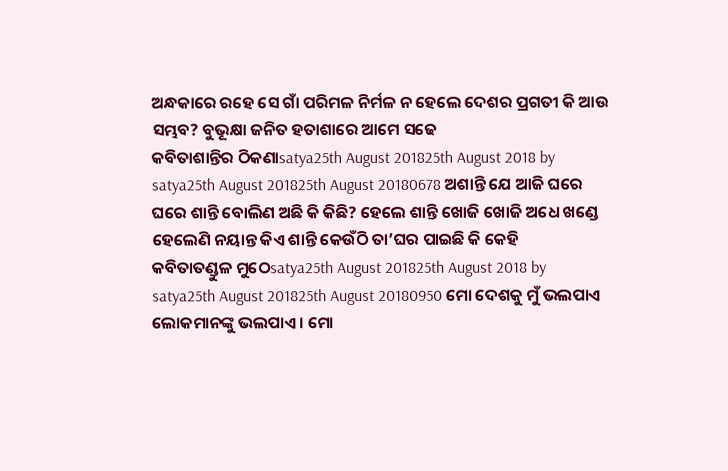ଅନ୍ଧକାରେ ରହେ ସେ ଗାଁ ପରିମଳ ନିର୍ମଳ ନ ହେଲେ ଦେଶର ପ୍ରଗତୀ କି ଆଉ ସମ୍ଭବ? ବୁଭୂକ୍ଷା ଜନିତ ହତାଶାରେ ଆମେ ସଢେ
କବିତାଶାନ୍ତିର ଠିକଣାsatya25th August 201825th August 2018 by satya25th August 201825th August 20180678 ଅଶାନ୍ତି ଯେ ଆଜି ଘରେ ଘରେ ଶାନ୍ତି ବୋଲିଣ ଅଛି କି କିଛି? ହେଲେ ଶାନ୍ତି ଖୋଜି ଖୋଜି ଅଧେ ଖଣ୍ଡେ ହେଲେଣି ନୟାନ୍ତ କିଏ ଶାନ୍ତି କେଉଁଠି ତା’ଘର ପାଇଛି କି କେହି
କବିତାତଣ୍ଡୁଳ ମୁଠେsatya25th August 201825th August 2018 by satya25th August 201825th August 20180950 ମୋ ଦେଶକୁ ମୁଁ ଭଲପାଏ ଲୋକମାନଙ୍କୁ ଭଲପାଏ । ମୋ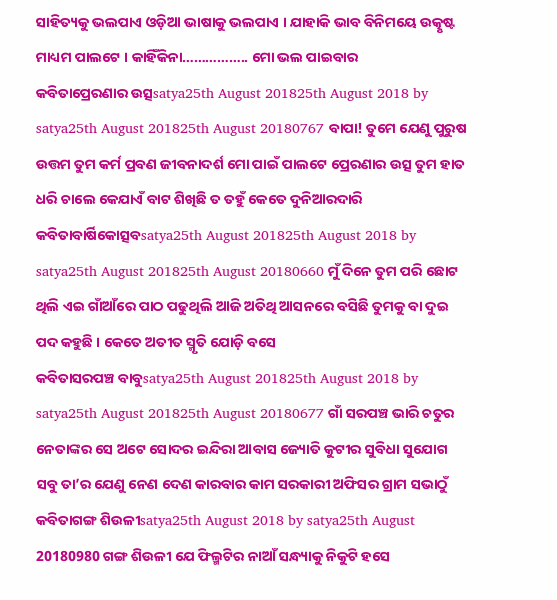ସାହିତ୍ୟକୁ ଭଲପାଏ ଓଡ଼ିଆ ଭାଷାକୁ ଭଲପାଏ । ଯାହାକି ଭାବ ବିନିମୟେ ଉତ୍କୃଷ୍ଟ ମାଧ୍ୟମ ପାଲଟେ । କାହିଁକିନା…………….. ମୋ ଭଲ ପାଇବାର
କବିତାପ୍ରେରଣାର ଉତ୍ସsatya25th August 201825th August 2018 by satya25th August 201825th August 20180767 ବାପା! ତୁମେ ଯେଣୁ ପୁରୁଷ ଉତ୍ତମ ତୁମ କର୍ମ ପ୍ରବଣ ଜୀବନାଦର୍ଶ ମୋ ପାଇଁ ପାଲଟେ ପ୍ରେରଣାର ଉତ୍ସ ତୁମ ହାତ ଧରି ଚାଲେ କେଯାଏଁ ବାଟ ଶିଖିଛି ତ ତହୁଁ କେତେ ଦୁନିଆରଦାରି
କବିତାବାର୍ଷିକୋତ୍ସବsatya25th August 201825th August 2018 by satya25th August 201825th August 20180660 ମୁଁ ଦିନେ ତୁମ ପରି ଛୋଟ ଥିଲି ଏଇ ଗାଁଆଁରେ ପାଠ ପଢୁଥିଲି ଆଜି ଅତିଥି ଆସନରେ ବସିଛି ତୁମକୁ ବା ଦୁଇ ପଦ କହୁଛି । କେତେ ଅତୀତ ସ୍ମୃତି ଯୋଡ଼ି ବସେ
କବିତାସରପଞ୍ଚ ବାବୁsatya25th August 201825th August 2018 by satya25th August 201825th August 20180677 ଗାଁ ସରପଞ୍ଚ ଭାରି ଚତୁର ନେତାଙ୍କର ସେ ଅଟେ ସୋଦର ଇନ୍ଦିରା ଆବାସ ଜ୍ୟୋତି କୁଟୀର ସୁବିଧା ସୁଯୋଗ ସବୁ ତା’ର ଯେଣୁ ନେଣ ଦେଣ କାରବାର କାମ ସରକାରୀ ଅଫିସର ଗ୍ରାମ ସଭାଠୁଁ
କବିତାଗଙ୍ଗ ଶିଉଳୀsatya25th August 2018 by satya25th August 20180980 ଗଙ୍ଗ ଶିଉଳୀ ଯେ ଫିଲ୍ମଟିର ନାଆଁ ସନ୍ଧ୍ୟାକୁ ନିକୁଟି ହସେ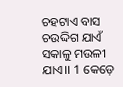ଚହଟାଏ ବାସ ଚଉଦ୍ଦିଗ ଯାଏଁ ସକାଳୁ ମଉଳୀ ଯାଏ।। 1 କେଡ଼େ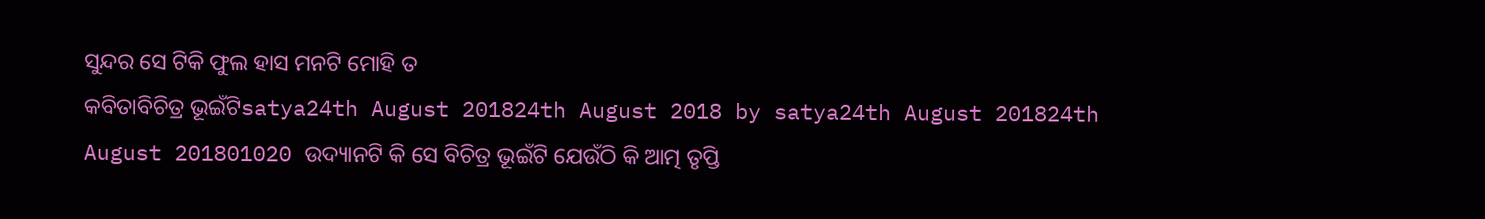ସୁନ୍ଦର ସେ ଟିକି ଫୁଲ ହାସ ମନଟି ମୋହି ତ
କବିତାବିଚିତ୍ର ଭୂଇଁଟିsatya24th August 201824th August 2018 by satya24th August 201824th August 201801020 ଉଦ୍ୟାନଟି କି ସେ ବିଚିତ୍ର ଭୂଇଁଟି ଯେଉଁଠି କି ଆତ୍ମ ତୃପ୍ତି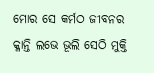ମୋର ସେ କର୍ମଠ ଜୀବନର କ୍ଳାନ୍ତି ଲଭେ ଭୂଲି ସେଠି ମୁକ୍ତି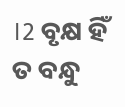।2 ବୃକ୍ଷ ହିଁ ତ ବନ୍ଧୁ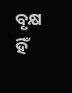ବୃକ୍ଷ ହିଁ